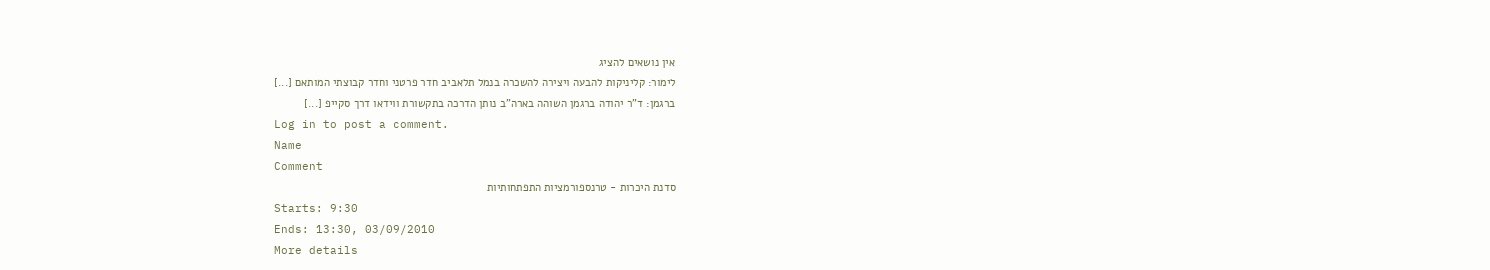אין נושאים להציג
לימור: קליניקות להבעה ויצירה להשכרה בנמל תלאביב חדר פרטני וחדר קבוצתי המותאם [...]
ברגמן: ד"ר יהודה ברגמן השוהה בארה"ב נותן הדרכה בתקשורת ווידאו דרך סקייפ [...]
Log in to post a comment.
Name
Comment
סדנת היכרות - טרנספורמציות התפתחותיות
Starts: 9:30
Ends: 13:30, 03/09/2010
More details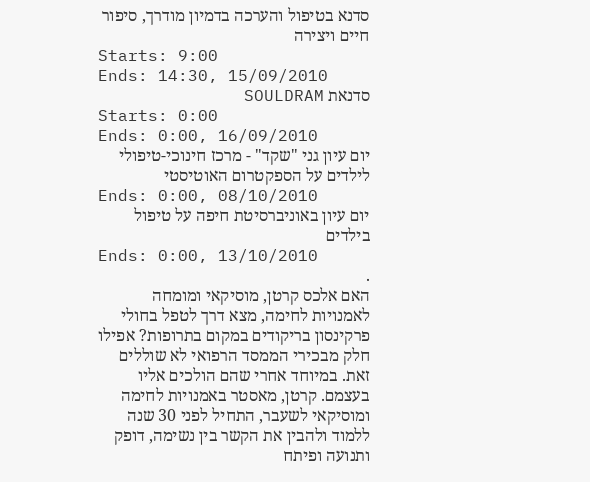סדנא בטיפול והערכה בדמיון מודרך, סיפור חיים ויצירה
Starts: 9:00
Ends: 14:30, 15/09/2010
סדנאת SOULDRAM
Starts: 0:00
Ends: 0:00, 16/09/2010
יום עיון גני "שקד" - מרכז חינוכי-טיפולי לילדים על הספקטרום האוטיסטי
Ends: 0:00, 08/10/2010
יום עיון באוניברסיטת חיפה על טיפול בילדים
Ends: 0:00, 13/10/2010
.
האם אלכס קרטן, מוסיקאי ומומחה לאמנויות לחימה, מצא דרך לטפל בחולי פרקינסון בריקודים במקום בתרופות? אפילו חלק מבכירי הממסד הרפואי לא שוללים זאת. במיוחד אחרי שהם הולכים אליו בעצמם. קרטן, מאסטר באמנויות לחימה ומוסיקאי לשעבר, התחיל לפני 30 שנה ללמוד ולהבין את הקשר בין נשימה, דופק ותנועה ופיתח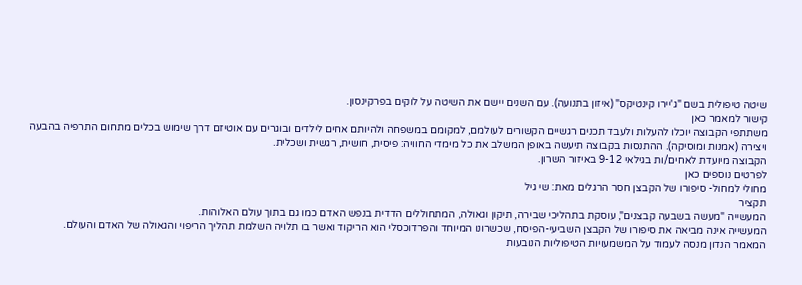שיטה טיפולית בשם "ג'יירו קינטיקס" (איזון בתנועה). עם השנים יישם את השיטה על לוקים בפרקינסון.
קישור למאמר כאן
משתתפי הקבוצה יוכלו להעלות ולעבד תכנים רגשיים הקשורים לעולמם, למקומם במשפחה ולהיותם אחים לילדים ובוגרים עם אוטיזם דרך שימוש בכלים מתחום התרפיה בהבעה ויצירה (אמנות ומוסיקה). ההתנסות בקבוצה תיעשה באופן המשלב את כל מימדי החוויה: פיסית, חושית, רגשית ושכלית.
הקבוצה מיועדת לאחים/ות בגילאי 9-12 באיזור השרון.
לפרטים נוספים כאן
מחולי למחול- סיפורו של הקבצן חסר הרגלים מאת: שי גיל
תקציר
המעשייה "מעשה בשבעה קבצנים", עוסקת בתהליכי שבירה, תיקון וגאולה, המתחוללים הדדית בנפש האדם כמו גם בתוך עולם האלוהות.
המעשייה אינה מביאה את סיפורו של הקבצן השביעי-הפיסח, שכשרונו המיוחד והפרדוכסלי הוא הריקוד ואשר בו תלויה השלמת תהליך הריפוי והגאולה של האדם והעולם.
המאמר הנדון מנסה לעמוד על המשמעויות הטיפוליות הנובעות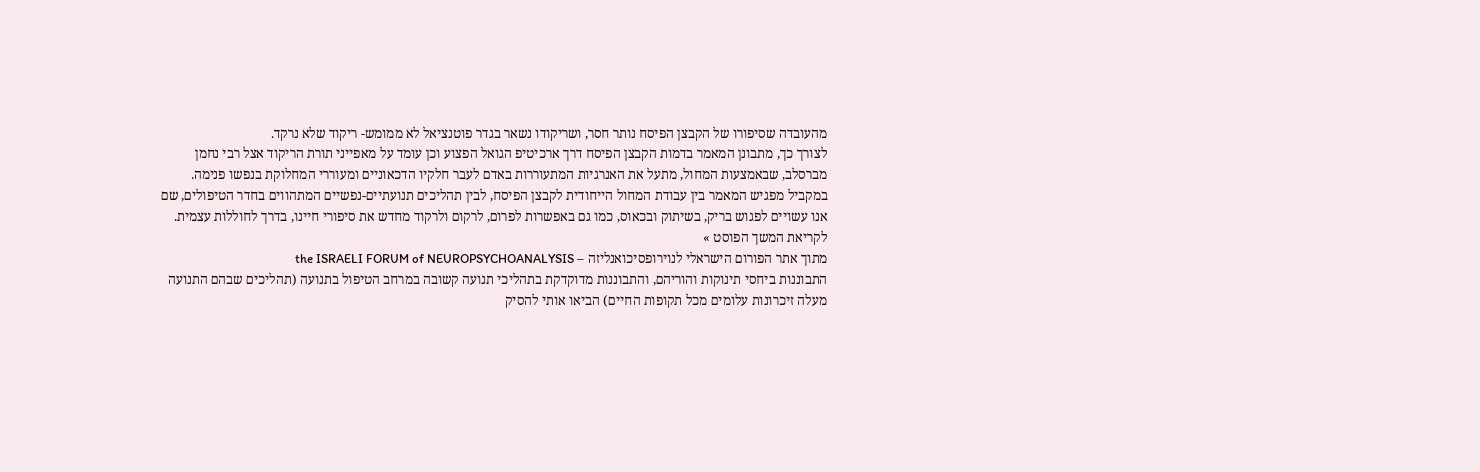מהעובדה שסיפורו של הקבצן הפיסח נותר חסר, ושריקודו נשאר בגדר פוטנציאל לא ממומש- ריקוד שלא נרקד.
לצורך כך, מתבונן המאמר בדמות הקבצן הפיסח דרך ארכיטיפ הגואל הפצוע וכן עומד על מאפייני תורת הריקוד אצל רבי נחמן מברסלב, שבאמצעות המחול, מתעל את האנרגיות המתעוררות באדם לעבר חלקיו הדכאוניים ומעוררי המחלוקת בנפשו פנימה. במקביל מפגיש המאמר בין עבודת המחול הייחודית לקבצן הפיסח, לבין תהליכים תנועתיים-נפשיים המתהווים בחדר הטיפולים, שם אנו עשויים לפגוש בריק, בשיתוק ובכאוס, כמו גם באפשרות לפרום, לרקום ולרקוד מחדש את סיפורי חיינו, בדרך לחוללות עצמית.
לקריאת המשך הפוסט »
מתוך אתר הפורום הישראלי לנוירופסיכואנליזה – the ISRAELI FORUM of NEUROPSYCHOANALYSIS
התבוננות ביחסי תינוקות והוריהם, והתבוננות מדוקדקת בתהליכי תנועה קשובה במרחב הטיפול בתנועה (תהליכים שבהם התנועה מעלה זיכרונות עלומים מכל תקופות החיים) הביאו אותי להסיק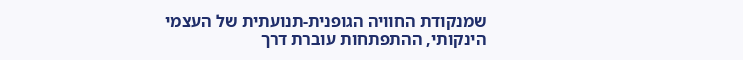שמנקודת החוויה הגופנית-תנועתית של העצמי הינקותי, ההתפתחות עוברת דרך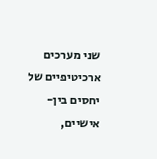שני מערכים ארכיטיפיים של יחסים בין-אישיים,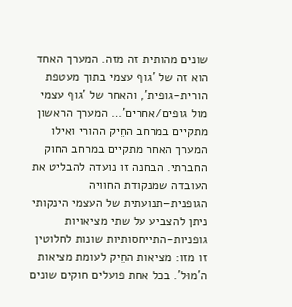שונים מהותית זה מזה. המערך האחד הוא זה של 'גוף עצמי בתוך מעטפת הורית-גופית', והאחר של 'גוף עצמי מול גופים/אחרים'… המערך הראשון מתקיים במרחב החֵיק ההורי ואילו המערך האחר מתקיים במרחב החוק החברתי. הבחנה זו נועדה להבליט את העובדה שמנקודת החוויה הגופנית–תנועתית של העצמי הינקותי ניתן להצביע על שתי מציאויות גופניות-התייחסותיות שונות לחלוטין זו מזו: מציאות החֵיק לעומת מציאות ה'מוּל'. בכל אחת פועלים חוקים שונים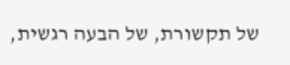של תקשורת, של הבעה רגשית,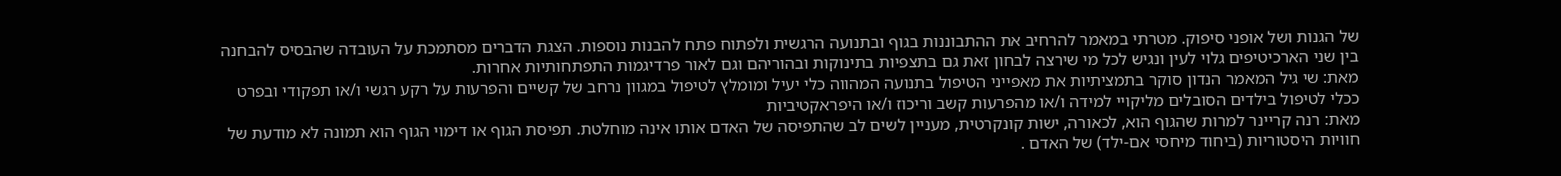של הגנות ושל אופני סיפוק. מטרתי במאמר להרחיב את ההתבוננות בגוף ובתנועה הרגשית ולפתוח פתח להבנות נוספות. הצגת הדברים מסתמכת על העובדה שהבסיס להבחנה בין שני הארכיטיפים גלוי לעין ונגיש לכל מי שירצה לבחון זאת גם בתצפיות בתינוקות ובהוריהם וגם לאור פרדיגמות התפתחותיות אחרות.
מאת: שי גיל המאמר הנדון סוקר בתמציתיות את מאפייני הטיפול בתנועה המהווה כלי יעיל ומומלץ לטיפול במגוון נרחב של קשיים והפרעות על רקע רגשי ו/או תפקודי ובפרט ככלי לטיפול בילדים הסובלים מליקויי למידה ו/או מהפרעות קשב וריכוז ו/או היפראקטיביות
מאת: רנה קריינר למרות שהגוף הוא, לכאורה, ישות קונקרטית, מעניין לשים לב שהתפיסה של האדם אותו אינה מוחלטת. תפיסת הגוף או דימוי הגוף הוא תמונה לא מודעת של חוויות היסטוריות (ביחוד מיחסי אם-ילד) של האדם .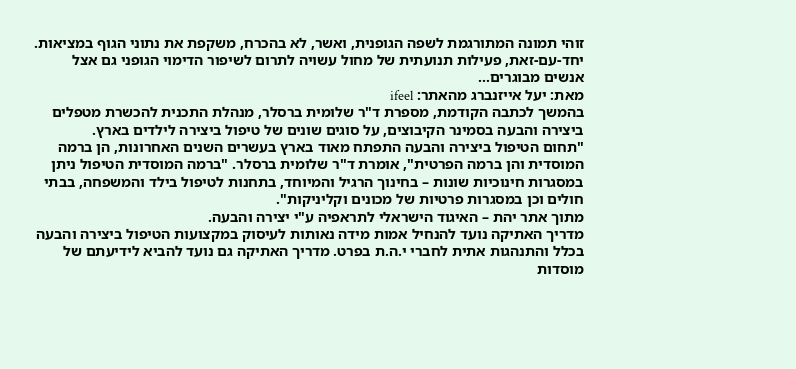זוהי תמונה המתורגמת לשפה הגופנית, ואשר, לא בהכרח, משקפת את נתוני הגוף במציאות. יחד-עם-זאת, פעילות תנועתית של מחול עשויה לתרום לשיפור הדימוי הגופני גם אצל אנשים מבוגרים…
מאת: יעל אייזנברג מהאתר: ifeel
בהמשך לכתבה הקודמת, מספרת ד"ר שלומית ברסלר, מנהלת התכנית להכשרת מטפלים ביצירה והבעה בסמינר הקיבוצים, על סוגים שונים של טיפול ביצירה לילדים בארץ.
"תחום הטיפול ביצירה והבעה התפתח מאוד בארץ בעשרים השנים האחרונות, הן ברמה המוסדית והן ברמה הפרטית", אומרת ד"ר שלומית ברסלר. "ברמה המוסדית הטיפול ניתן במסגרות חינוכיות שונות – בחינוך הרגיל והמיוחד, בתחנות לטיפול בילד והמשפחה, בבתי חולים וכן במסגרות פרטיות של מכונים וקליניקות".
מתוך אתר יהת – האיגוד הישראלי לתראפיה ע"י יצירה והבעה.
מדריך האתיקה נועד להנחיל אמות מידה נאותות לעיסוק במקצועות הטיפול ביצירה והבעה בכלל והתנהגות אתית לחברי י.ה.ת בפרט. מדריך האתיקה גם נועד להביא לידיעתם של מוסדות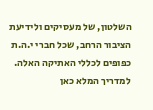השלטון, של מעסיקים ולידיעת הציבור הרחב, שכל חברי י.ה.ת כפופים לכללי האתיקה האלה.
למדריך המלא כאן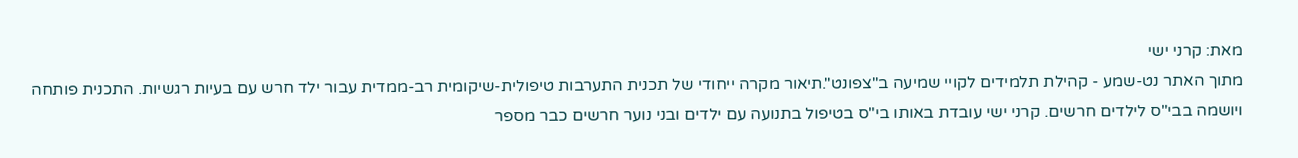מאת: קרני ישי
מתוך האתר נט-שמע - קהילת תלמידים לקויי שמיעה ב"צפונט".תיאור מקרה ייחודי של תכנית התערבות טיפולית-שיקומית רב-ממדית עבור ילד חרש עם בעיות רגשיות. התכנית פותחה ויושמה בבי"ס לילדים חרשים. קרני ישי עובדת באותו בי"ס בטיפול בתנועה עם ילדים ובני נוער חרשים כבר מספר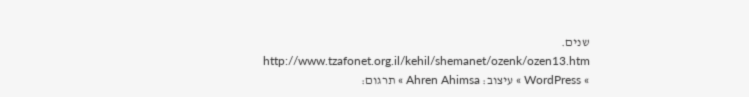שנים.
http://www.tzafonet.org.il/kehil/shemanet/ozenk/ozen13.htm
» WordPress » עיצוב: Ahren Ahimsa » תרגום: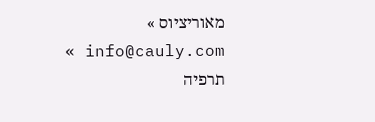מאוריציוס » info@cauly.com » תרפיה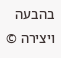בהבעה ויצירה ©